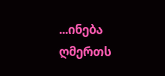...ინება ღმერთს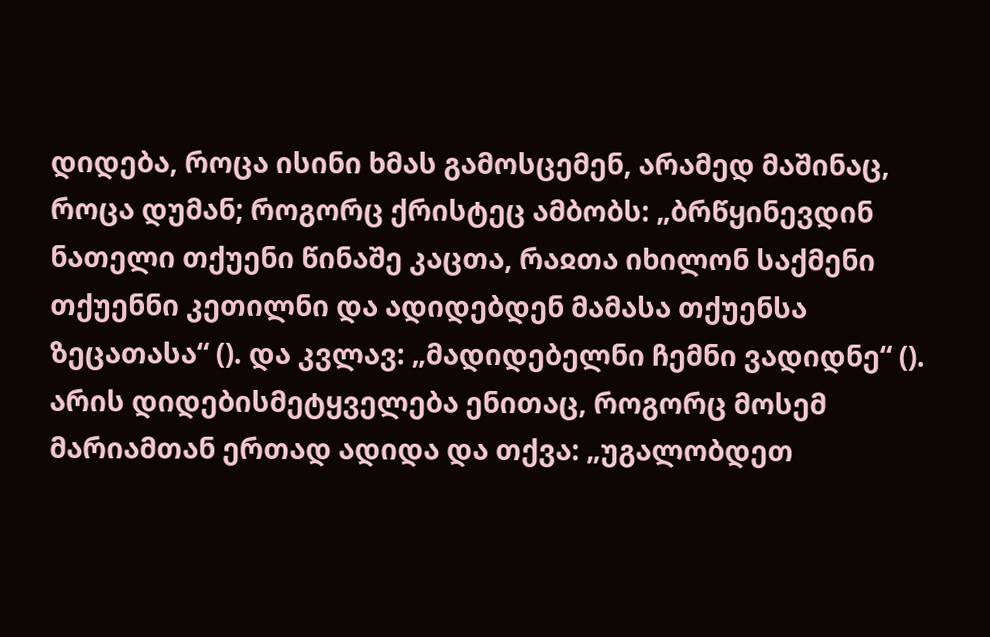დიდება, როცა ისინი ხმას გამოსცემენ, არამედ მაშინაც, როცა დუმან; როგორც ქრისტეც ამბობს: „ბრწყინევდინ ნათელი თქუენი წინაშე კაცთა, რაჲთა იხილონ საქმენი თქუენნი კეთილნი და ადიდებდენ მამასა თქუენსა ზეცათასა“ (). და კვლავ: „მადიდებელნი ჩემნი ვადიდნე“ (). არის დიდებისმეტყველება ენითაც, როგორც მოსემ მარიამთან ერთად ადიდა და თქვა: „უგალობდეთ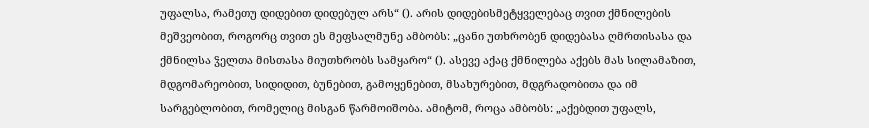უფალსა, რამეთუ დიდებით დიდებულ არს“ (). არის დიდებისმეტყველებაც თვით ქმნილების მეშვეობით, როგორც თვით ეს მეფსალმუნე ამბობს: „ცანი უთხრობენ დიდებასა ღმრთისასა და ქმნილსა ჴელთა მისთასა მიუთხრობს სამყარო“ (). ასევე აქაც ქმნილება აქებს მას სილამაზით, მდგომარეობით, სიდიდით, ბუნებით, გამოყენებით, მსახურებით, მდგრადობითა და იმ სარგებლობით, რომელიც მისგან წარმოიშობა. ამიტომ, როცა ამბობს: „აქებდით უფალს,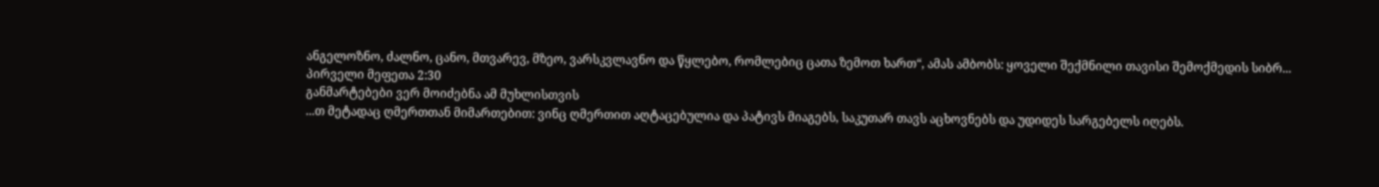ანგელოზნო, ძალნო, ცანო, მთვარევ, მზეო, ვარსკვლავნო და წყლებო, რომლებიც ცათა ზემოთ ხართ“, ამას ამბობს: ყოველი შექმნილი თავისი შემოქმედის სიბრ...
პირველი მეფეთა 2:30
განმარტებები ვერ მოიძებნა ამ მუხლისთვის
...თ მეტადაც ღმერთთან მიმართებით: ვინც ღმერთით აღტაცებულია და პატივს მიაგებს, საკუთარ თავს აცხოვნებს და უდიდეს სარგებელს იღებს.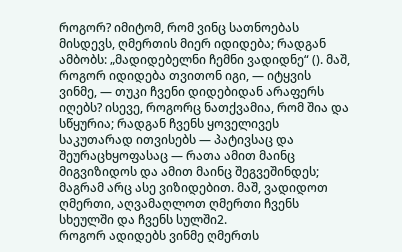როგორ? იმიტომ, რომ ვინც სათნოებას მისდევს, ღმერთის მიერ იდიდება; რადგან ამბობს: „მადიდებელნი ჩემნი ვადიდნე“ (). მაშ, როგორ იდიდება თვითონ იგი, — იტყვის ვინმე, — თუკი ჩვენი დიდებიდან არაფერს იღებს? ისევე, როგორც ნათქვამია, რომ შია და სწყურია; რადგან ჩვენს ყოველივეს საკუთარად ითვისებს — პატივსაც და შეურაცხყოფასაც — რათა ამით მაინც მიგვიზიდოს და ამით მაინც შეგვეშინდეს; მაგრამ არც ასე ვიზიდებით. მაშ, ვადიდოთ ღმერთი, აღვამაღლოთ ღმერთი ჩვენს სხეულში და ჩვენს სულში2.
როგორ ადიდებს ვინმე ღმერთს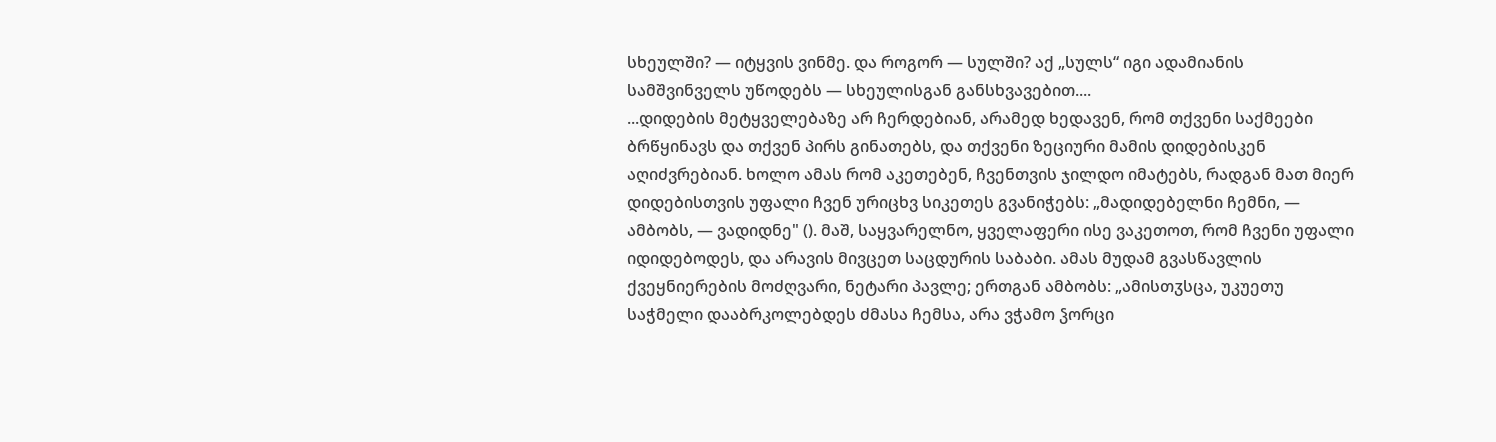სხეულში? — იტყვის ვინმე. და როგორ — სულში? აქ „სულს“ იგი ადამიანის სამშვინველს უწოდებს — სხეულისგან განსხვავებით....
...დიდების მეტყველებაზე არ ჩერდებიან, არამედ ხედავენ, რომ თქვენი საქმეები ბრწყინავს და თქვენ პირს გინათებს, და თქვენი ზეციური მამის დიდებისკენ აღიძვრებიან. ხოლო ამას რომ აკეთებენ, ჩვენთვის ჯილდო იმატებს, რადგან მათ მიერ დიდებისთვის უფალი ჩვენ ურიცხვ სიკეთეს გვანიჭებს: „მადიდებელნი ჩემნი, — ამბობს, — ვადიდნე" (). მაშ, საყვარელნო, ყველაფერი ისე ვაკეთოთ, რომ ჩვენი უფალი იდიდებოდეს, და არავის მივცეთ საცდურის საბაბი. ამას მუდამ გვასწავლის ქვეყნიერების მოძღვარი, ნეტარი პავლე; ერთგან ამბობს: „ამისთჳსცა, უკუეთუ საჭმელი დააბრკოლებდეს ძმასა ჩემსა, არა ვჭამო ჴორცი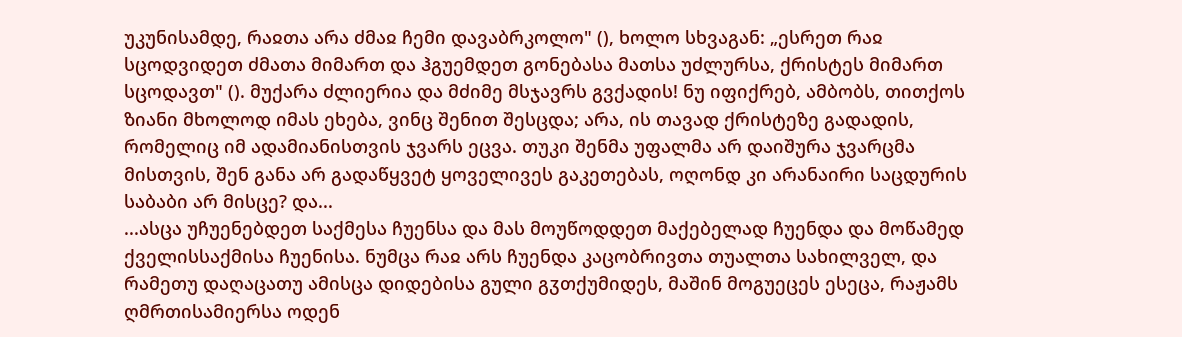უკუნისამდე, რაჲთა არა ძმაჲ ჩემი დავაბრკოლო" (), ხოლო სხვაგან: „ესრეთ რაჲ სცოდვიდეთ ძმათა მიმართ და ჰგუემდეთ გონებასა მათსა უძლურსა, ქრისტეს მიმართ სცოდავთ" (). მუქარა ძლიერია და მძიმე მსჯავრს გვქადის! ნუ იფიქრებ, ამბობს, თითქოს ზიანი მხოლოდ იმას ეხება, ვინც შენით შესცდა; არა, ის თავად ქრისტეზე გადადის, რომელიც იმ ადამიანისთვის ჯვარს ეცვა. თუკი შენმა უფალმა არ დაიშურა ჯვარცმა მისთვის, შენ განა არ გადაწყვეტ ყოველივეს გაკეთებას, ოღონდ კი არანაირი საცდურის საბაბი არ მისცე? და...
...ასცა უჩუენებდეთ საქმესა ჩუენსა და მას მოუწოდდეთ მაქებელად ჩუენდა და მოწამედ ქველისსაქმისა ჩუენისა. ნუმცა რაჲ არს ჩუენდა კაცობრივთა თუალთა სახილველ, და რამეთუ დაღაცათუ ამისცა დიდებისა გული გჳთქუმიდეს, მაშინ მოგუეცეს ესეცა, რაჟამს ღმრთისამიერსა ოდენ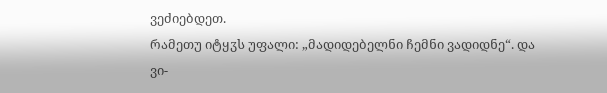ვეძიებდეთ.
რამეთუ იტყჳს უფალი: „მადიდებელნი ჩემნი ვადიდნე“. და ვი-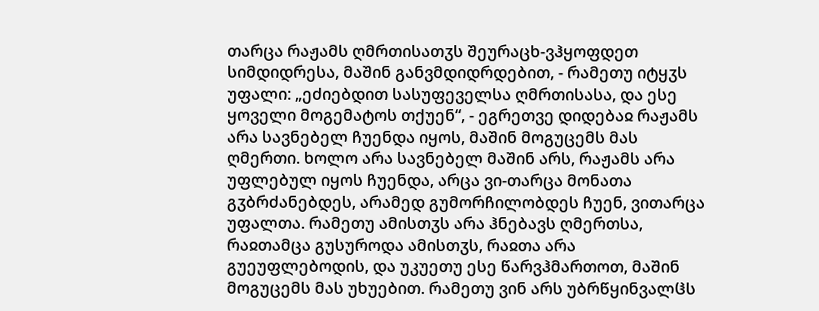თარცა რაჟამს ღმრთისათჳს შეურაცხ-ვჰყოფდეთ სიმდიდრესა, მაშინ განვმდიდრდებით, - რამეთუ იტყჳს უფალი: „ეძიებდით სასუფეველსა ღმრთისასა, და ესე ყოველი მოგემატოს თქუენ“, - ეგრეთვე დიდებაჲ რაჟამს არა სავნებელ ჩუენდა იყოს, მაშინ მოგუცემს მას ღმერთი. ხოლო არა სავნებელ მაშინ არს, რაჟამს არა უფლებულ იყოს ჩუენდა, არცა ვი-თარცა მონათა გჳბრძანებდეს, არამედ გუმორჩილობდეს ჩუენ, ვითარცა უფალთა. რამეთუ ამისთჳს არა ჰნებავს ღმერთსა, რაჲთამცა გუსუროდა ამისთჳს, რაჲთა არა გუეუფლებოდის, და უკუეთუ ესე წარვჰმართოთ, მაშინ მოგუცემს მას უხუებით. რამეთუ ვინ არს უბრწყინვალჱს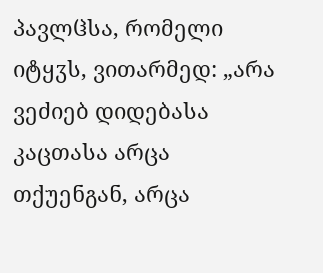პავლჱსა, რომელი იტყჳს, ვითარმედ: „არა ვეძიებ დიდებასა კაცთასა არცა თქუენგან, არცა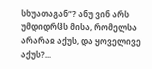სხუათაგან“? ანუ ვინ არს უმდიდრჱს მისა, რომელსა არარაჲ აქუს, და ყოველივე აქუს?...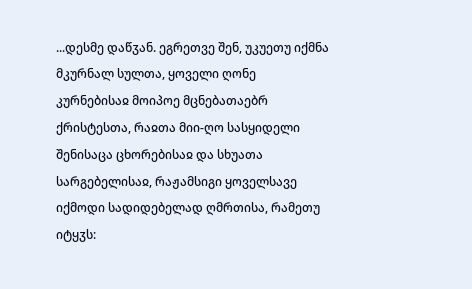...დესმე დაწჳან. ეგრეთვე შენ, უკუეთუ იქმნა მკურნალ სულთა, ყოველი ღონე კურნებისაჲ მოიპოე მცნებათაებრ ქრისტესთა, რაჲთა მიი-ღო სასყიდელი შენისაცა ცხორებისაჲ და სხუათა სარგებელისაჲ, რაჟამსიგი ყოველსავე იქმოდი სადიდებელად ღმრთისა, რამეთუ იტყჳს: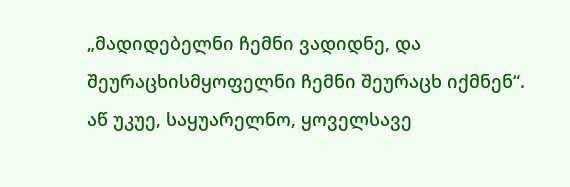„მადიდებელნი ჩემნი ვადიდნე, და შეურაცხისმყოფელნი ჩემნი შეურაცხ იქმნენ“.
აწ უკუე, საყუარელნო, ყოველსავე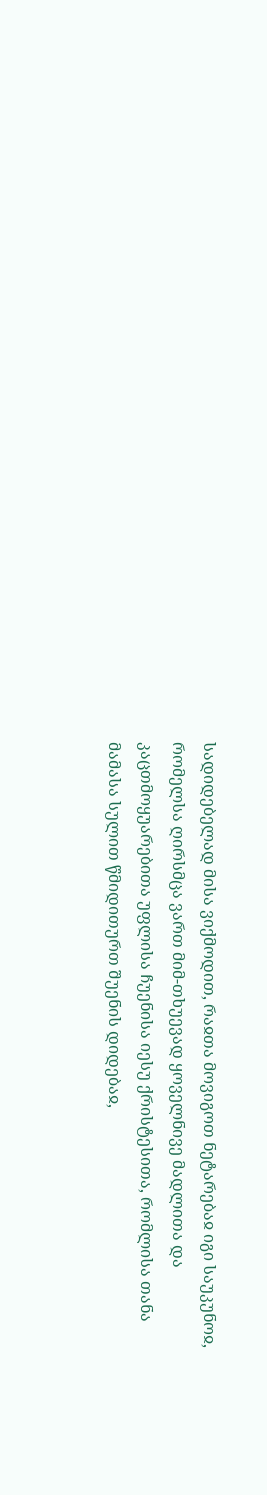სადიდებელად მისა ვიქმოდით, რაჲთა მოვიგოთ ნეტარებაჲ იგი საუკუნოჲ, რომელსა ღირსმცა ვართ მიმ-თხუევად ყოველნივე მადლითა და კაცთმოყუარებითა უფლისა ჩუენისა იესუ ქრისტესითა, რომლისა თანა მამასა სულით წმიდითურთ შუენის დიდებაჲ,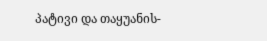პატივი და თაყუანის-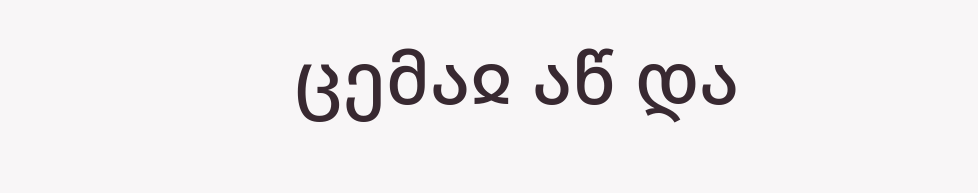ცემაჲ აწ და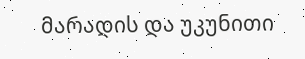მარადის და უკუნითი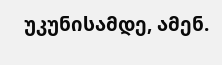უკუნისამდე, ამენ.